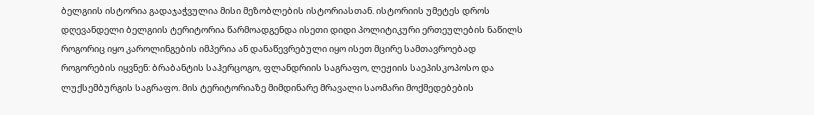ბელგიის ისტორია გადაჯაჭვულია მისი მეზობლების ისტორიასთან. ისტორიის უმეტეს დროს დღევანდელი ბელგიის ტერიტორია წარმოადგენდა ისეთი დიდი პოლიტიკური ერთეულების ნაწილს როგორიც იყო კაროლინგების იმპერია ან დანაწევრებული იყო ისეთ მცირე სამთავროებად როგორების იყვნენ: ბრაბანტის საჰერცოგო, ფლანდრიის საგრაფო, ლეჟიის საეპისკოპოსო და ლუქსემბურგის საგრაფო. მის ტერიტორიაზე მიმდინარე მრავალი საომარი მოქმედებების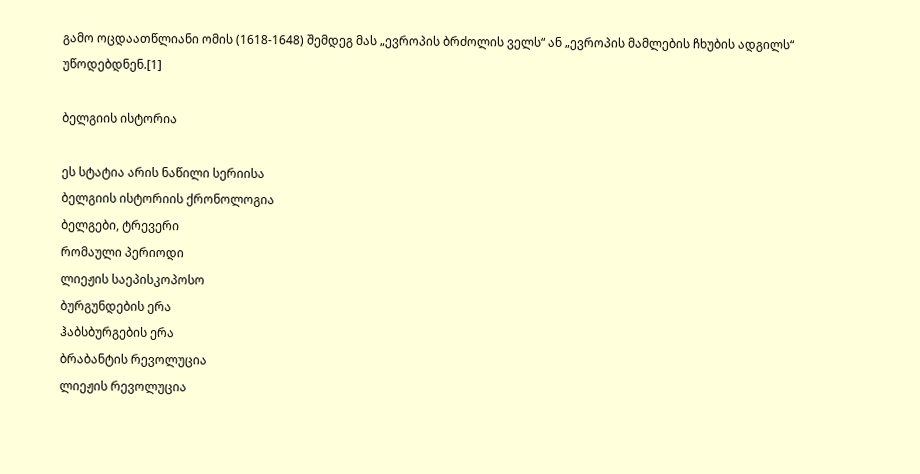გამო ოცდაათწლიანი ომის (1618-1648) შემდეგ მას „ევროპის ბრძოლის ველს“ ან „ევროპის მამლების ჩხუბის ადგილს“ უწოდებდნენ.[1]

ბელგიის ისტორია

ეს სტატია არის ნაწილი სერიისა
ბელგიის ისტორიის ქრონოლოგია
ბელგები, ტრევერი
რომაული პერიოდი
ლიეჟის საეპისკოპოსო
ბურგუნდების ერა
ჰაბსბურგების ერა
ბრაბანტის რევოლუცია
ლიეჟის რევოლუცია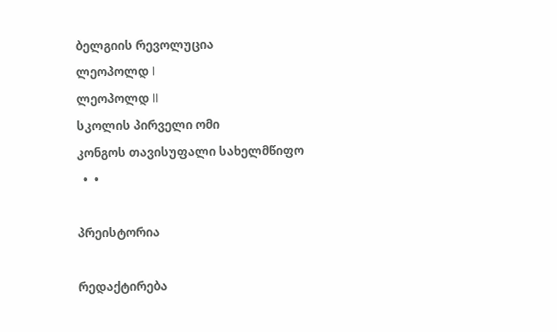ბელგიის რევოლუცია
ლეოპოლდ I
ლეოპოლდ II
სკოლის პირველი ომი
კონგოს თავისუფალი სახელმწიფო
  •  •

პრეისტორია

რედაქტირება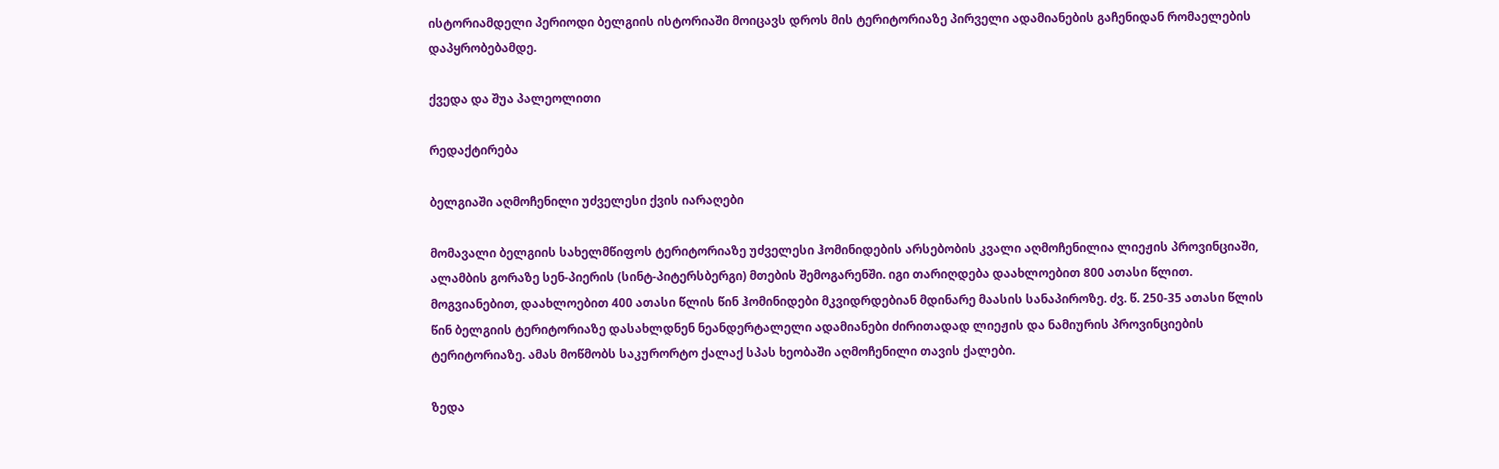ისტორიამდელი პერიოდი ბელგიის ისტორიაში მოიცავს დროს მის ტერიტორიაზე პირველი ადამიანების გაჩენიდან რომაელების დაპყრობებამდე.

ქვედა და შუა პალეოლითი

რედაქტირება

ბელგიაში აღმოჩენილი უძველესი ქვის იარაღები

მომავალი ბელგიის სახელმწიფოს ტერიტორიაზე უძველესი ჰომინიდების არსებობის კვალი აღმოჩენილია ლიეჟის პროვინციაში, ალამბის გორაზე სენ-პიერის (სინტ-პიტერსბერგი) მთების შემოგარენში. იგი თარიღდება დაახლოებით 800 ათასი წლით. მოგვიანებით, დაახლოებით 400 ათასი წლის წინ ჰომინიდები მკვიდრდებიან მდინარე მაასის სანაპიროზე. ძვ. წ. 250-35 ათასი წლის წინ ბელგიის ტერიტორიაზე დასახლდნენ ნეანდერტალელი ადამიანები ძირითადად ლიეჟის და ნამიურის პროვინციების ტერიტორიაზე. ამას მოწმობს საკურორტო ქალაქ სპას ხეობაში აღმოჩენილი თავის ქალები.

ზედა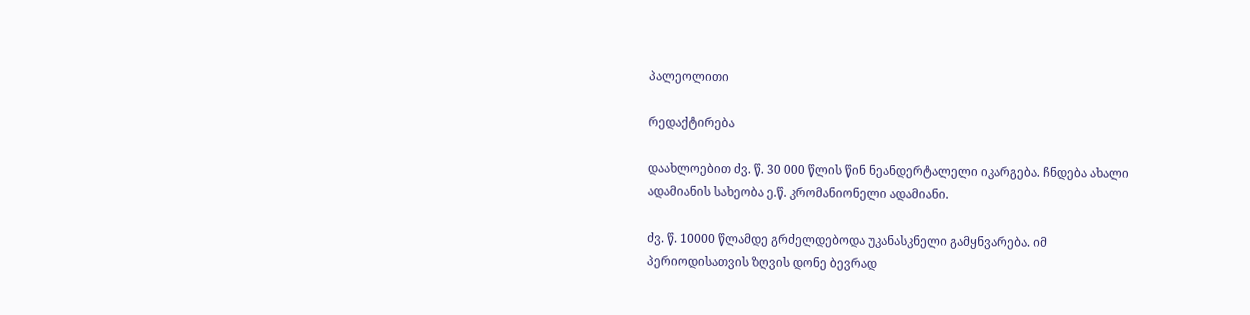პალეოლითი

რედაქტირება

დაახლოებით ძვ. წ. 30 000 წლის წინ ნეანდერტალელი იკარგება. ჩნდება ახალი ადამიანის სახეობა ე.წ. კრომანიონელი ადამიანი.

ძვ. წ. 10000 წლამდე გრძელდებოდა უკანასკნელი გამყნვარება. იმ პერიოდისათვის ზღვის დონე ბევრად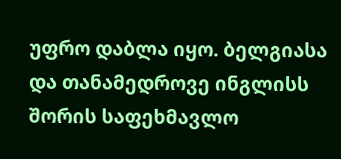უფრო დაბლა იყო. ბელგიასა და თანამედროვე ინგლისს შორის საფეხმავლო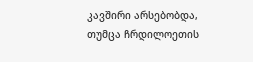კავშირი არსებობდა, თუმცა ჩრდილოეთის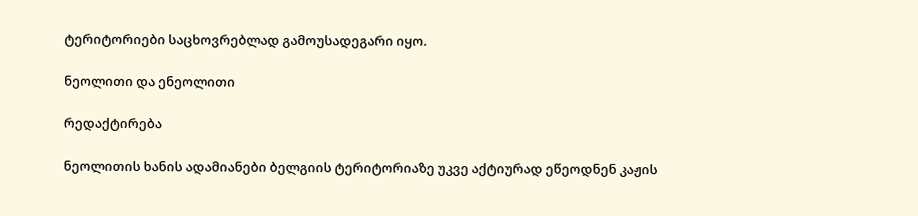ტერიტორიები საცხოვრებლად გამოუსადეგარი იყო.

ნეოლითი და ენეოლითი

რედაქტირება

ნეოლითის ხანის ადამიანები ბელგიის ტერიტორიაზე უკვე აქტიურად ეწეოდნენ კაჟის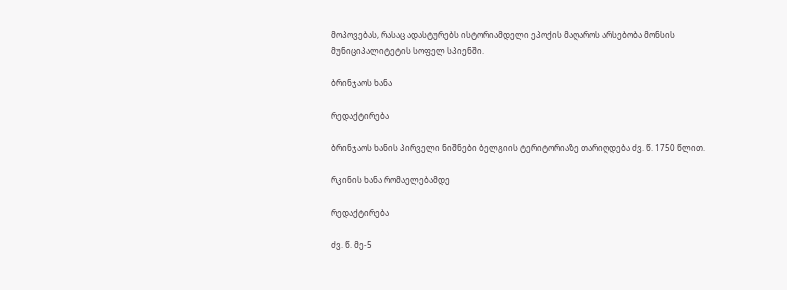მოპოვებას, რასაც ადასტურებს ისტორიამდელი ეპოქის მაღაროს არსებობა მონსის მუნიციპალიტეტის სოფელ სპიენში.

ბრინჯაოს ხანა

რედაქტირება

ბრინჯაოს ხანის პირველი ნიშნები ბელგიის ტერიტორიაზე თარიღდება ძვ. წ. 1750 წლით.

რკინის ხანა რომაელებამდე

რედაქტირება

ძვ. წ. მე-5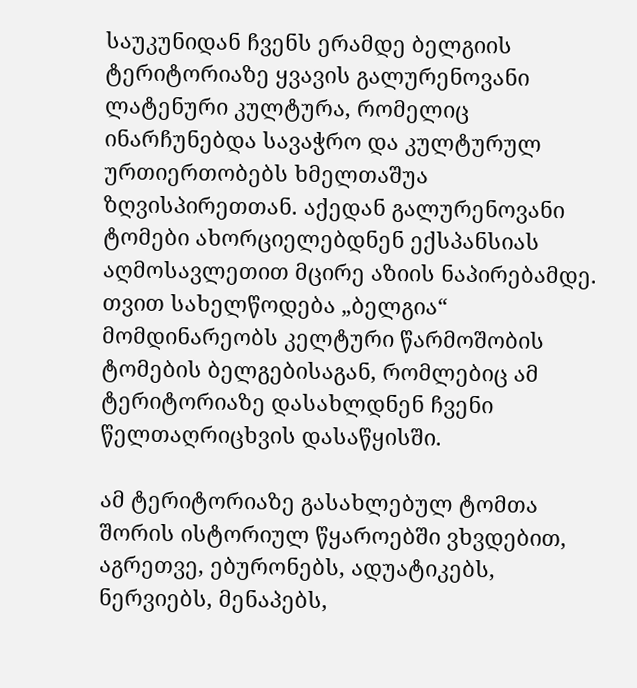საუკუნიდან ჩვენს ერამდე ბელგიის ტერიტორიაზე ყვავის გალურენოვანი ლატენური კულტურა, რომელიც ინარჩუნებდა სავაჭრო და კულტურულ ურთიერთობებს ხმელთაშუა ზღვისპირეთთან. აქედან გალურენოვანი ტომები ახორციელებდნენ ექსპანსიას აღმოსავლეთით მცირე აზიის ნაპირებამდე. თვით სახელწოდება „ბელგია“ მომდინარეობს კელტური წარმოშობის ტომების ბელგებისაგან, რომლებიც ამ ტერიტორიაზე დასახლდნენ ჩვენი წელთაღრიცხვის დასაწყისში.

ამ ტერიტორიაზე გასახლებულ ტომთა შორის ისტორიულ წყაროებში ვხვდებით, აგრეთვე, ებურონებს, ადუატიკებს, ნერვიებს, მენაპებს,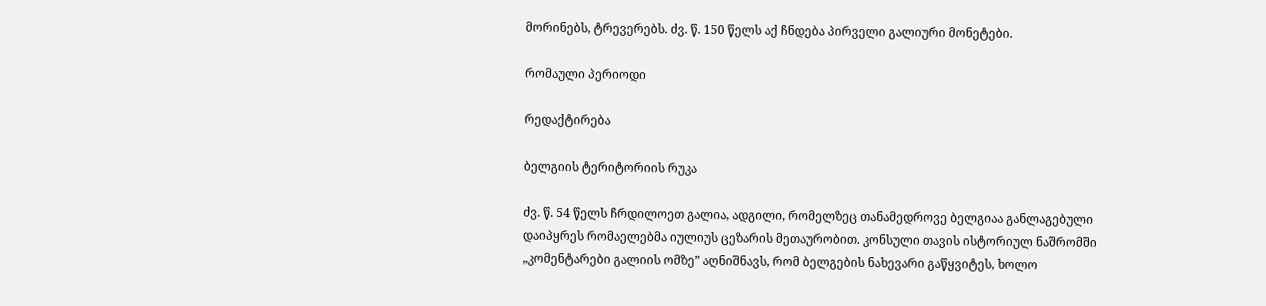მორინებს, ტრევერებს. ძვ. წ. 150 წელს აქ ჩნდება პირველი გალიური მონეტები.

რომაული პერიოდი

რედაქტირება

ბელგიის ტერიტორიის რუკა

ძვ. წ. 54 წელს ჩრდილოეთ გალია, ადგილი, რომელზეც თანამედროვე ბელგიაა განლაგებული დაიპყრეს რომაელებმა იულიუს ცეზარის მეთაურობით. კონსული თავის ისტორიულ ნაშრომში „კომენტარები გალიის ომზე” აღნიშნავს, რომ ბელგების ნახევარი გაწყვიტეს, ხოლო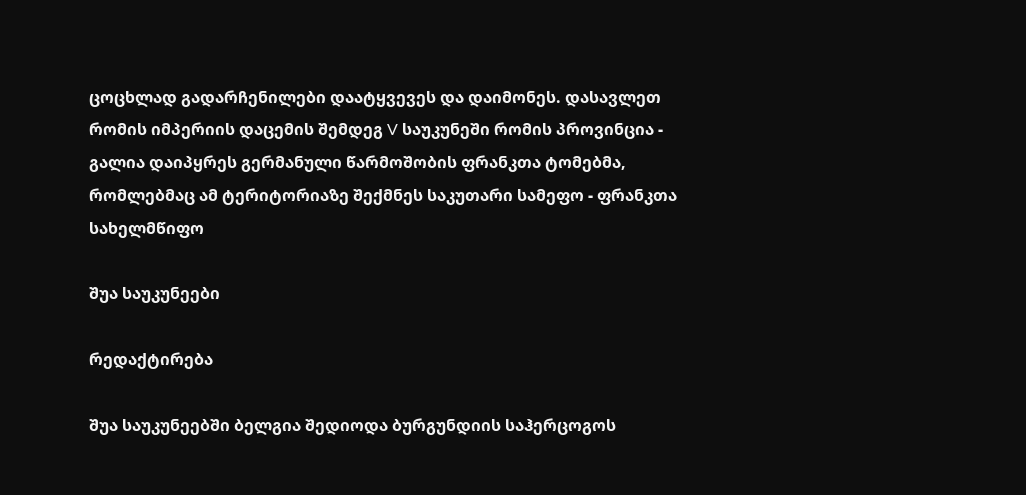ცოცხლად გადარჩენილები დაატყვევეს და დაიმონეს. დასავლეთ რომის იმპერიის დაცემის შემდეგ V საუკუნეში რომის პროვინცია - გალია დაიპყრეს გერმანული წარმოშობის ფრანკთა ტომებმა, რომლებმაც ამ ტერიტორიაზე შექმნეს საკუთარი სამეფო - ფრანკთა სახელმწიფო

შუა საუკუნეები

რედაქტირება

შუა საუკუნეებში ბელგია შედიოდა ბურგუნდიის საჰერცოგოს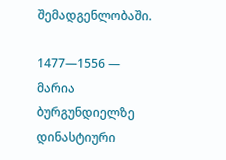შემადგენლობაში.

1477—1556 — მარია ბურგუნდიელზე დინასტიური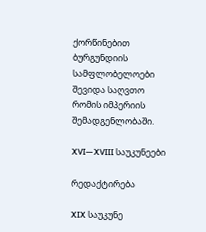ქორწინებით ბურგუნდიის სამფლობელოები შევიდა საღვთო რომის იმპერიის შემადგენლობაში.

XVI—XVIII საუკუნეები

რედაქტირება

XIX საუკუნე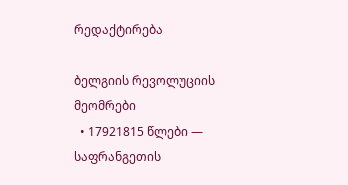რედაქტირება

ბელგიის რევოლუციის მეომრები
  • 17921815 წლები — საფრანგეთის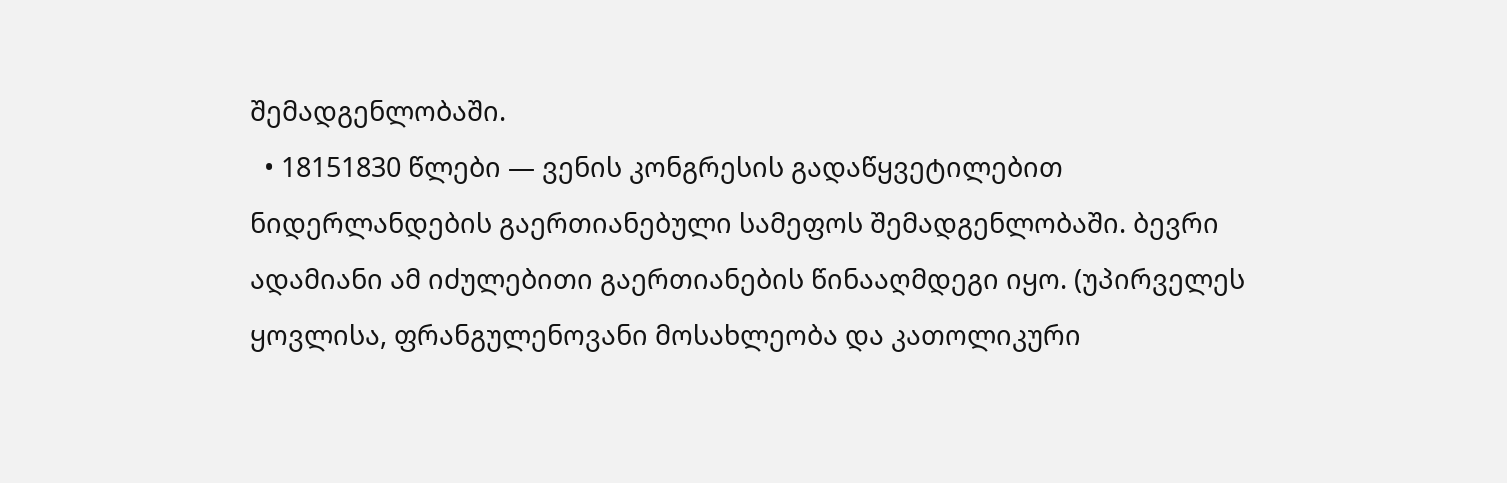შემადგენლობაში.
  • 18151830 წლები — ვენის კონგრესის გადაწყვეტილებით ნიდერლანდების გაერთიანებული სამეფოს შემადგენლობაში. ბევრი ადამიანი ამ იძულებითი გაერთიანების წინააღმდეგი იყო. (უპირველეს ყოვლისა, ფრანგულენოვანი მოსახლეობა და კათოლიკური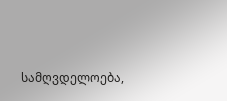სამღვდელოება,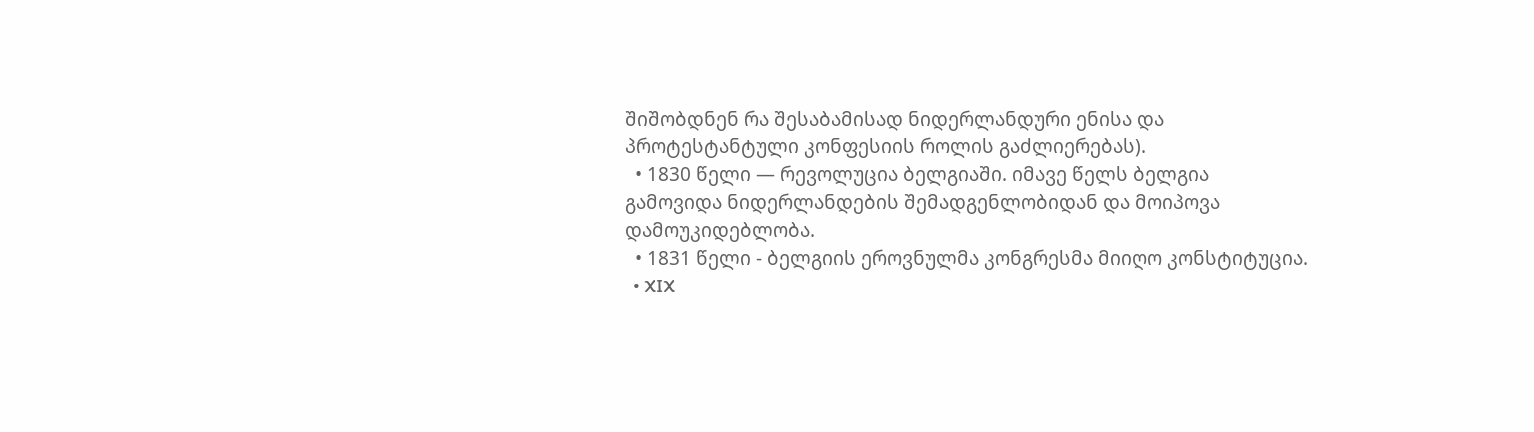შიშობდნენ რა შესაბამისად ნიდერლანდური ენისა და პროტესტანტული კონფესიის როლის გაძლიერებას).
  • 1830 წელი — რევოლუცია ბელგიაში. იმავე წელს ბელგია გამოვიდა ნიდერლანდების შემადგენლობიდან და მოიპოვა დამოუკიდებლობა.
  • 1831 წელი - ბელგიის ეროვნულმა კონგრესმა მიიღო კონსტიტუცია.
  • XIX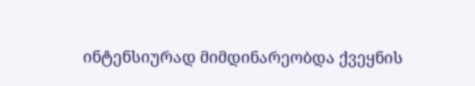ინტენსიურად მიმდინარეობდა ქვეყნის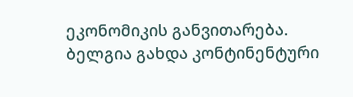ეკონომიკის განვითარება. ბელგია გახდა კონტინენტური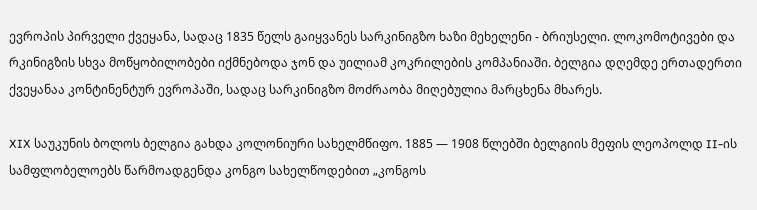ევროპის პირველი ქვეყანა, სადაც 1835 წელს გაიყვანეს სარკინიგზო ხაზი მეხელენი - ბრიუსელი. ლოკომოტივები და რკინიგზის სხვა მოწყობილობები იქმნებოდა ჯონ და უილიამ კოკრილების კომპანიაში. ბელგია დღემდე ერთადერთი ქვეყანაა კონტინენტურ ევროპაში, სადაც სარკინიგზო მოძრაობა მიღებულია მარცხენა მხარეს.

XIX საუკუნის ბოლოს ბელგია გახდა კოლონიური სახელმწიფო. 1885 — 1908 წლებში ბელგიის მეფის ლეოპოლდ II-ის სამფლობელოებს წარმოადგენდა კონგო სახელწოდებით „კონგოს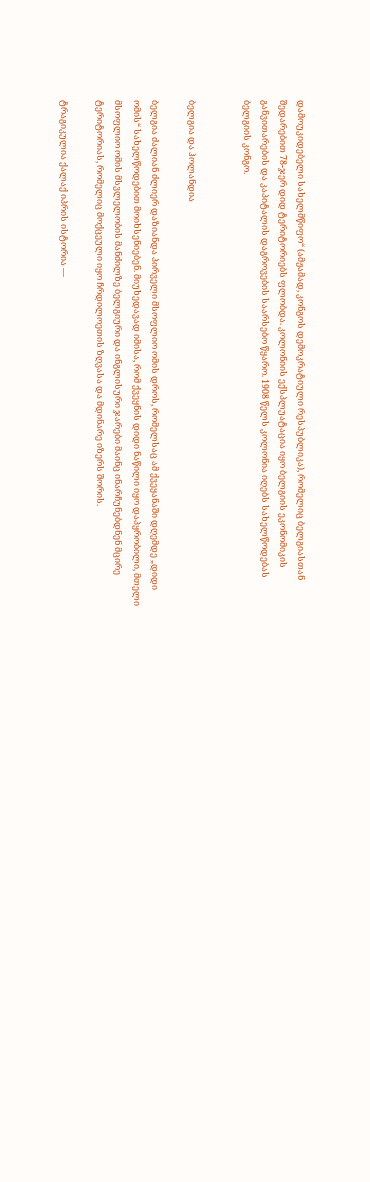დამოუკიდებელი სახელმწიფო“ (ამჟამად, კონგოს დემოკრატიული რესპუბლიკა), რომელიც ბელგიასთან შედარებით 78-ჯერ დიდ ტერიტორიებს ფლობდა. კოლონიის ექსპლუატაცია იყო ბელგიის ეკონომიკის განვითარების და კაპიტალის დაგროვების საარსებო წყარო. 1908 წელს კოლონია იღებს სახელწოდებას ბელგიის კონგო.


ბელგია და ჰოლანდია

ბელგია ძალიან ძლიერ დაზიანდა პირველი მსოფლიო ომის დროს, რომელსაც ამ ქვეყანაში დღემდე „დიდი ომის“ სახელწოდებით მოიხსენიებენ. მიუხედავად იმისა, რომ ქვეყნის დიდი ნაწილი იყო დაპყრობილი, მთელი მსოფლიო ომის მსვლელობის მანძილზე ბელგიური და ინგლისური ჯარები მაინც ინარჩუნებდნენ მცირე ტერიტორიას, რომელიც მოქცეული იყო ჩრდილოეთის ზღვასა და მდინარე იზერს შორის.

ტრაგიკულია ქალაქ იპრის ისტორია —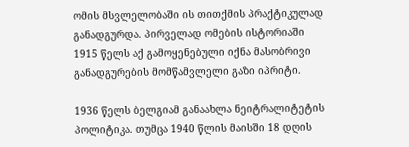ომის მსვლელობაში ის თითქმის პრაქტიკულად განადგურდა. პირველად ომების ისტორიაში 1915 წელს აქ გამოყენებული იქნა მასობრივი განადგურების მომწამვლელი გაზი იპრიტი.

1936 წელს ბელგიამ განაახლა ნეიტრალიტეტის პოლიტიკა. თუმცა 1940 წლის მაისში 18 დღის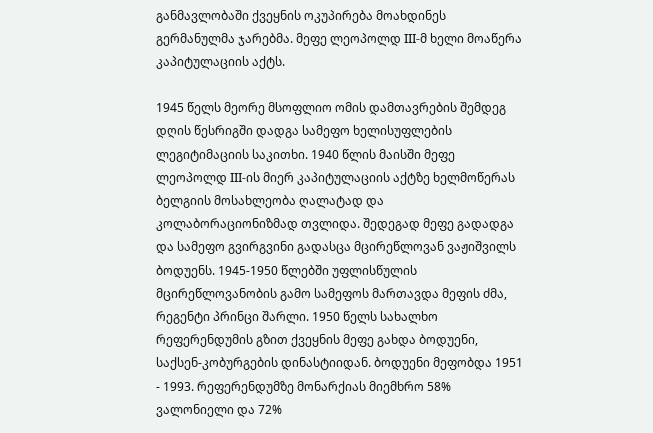განმავლობაში ქვეყნის ოკუპირება მოახდინეს გერმანულმა ჯარებმა. მეფე ლეოპოლდ III-მ ხელი მოაწერა კაპიტულაციის აქტს.

1945 წელს მეორე მსოფლიო ომის დამთავრების შემდეგ დღის წესრიგში დადგა სამეფო ხელისუფლების ლეგიტიმაციის საკითხი. 1940 წლის მაისში მეფე ლეოპოლდ III-ის მიერ კაპიტულაციის აქტზე ხელმოწერას ბელგიის მოსახლეობა ღალატად და კოლაბორაციონიზმად თვლიდა. შედეგად მეფე გადადგა და სამეფო გვირგვინი გადასცა მცირეწლოვან ვაჟიშვილს ბოდუენს. 1945-1950 წლებში უფლისწულის მცირეწლოვანობის გამო სამეფოს მართავდა მეფის ძმა, რეგენტი პრინცი შარლი. 1950 წელს სახალხო რეფერენდუმის გზით ქვეყნის მეფე გახდა ბოდუენი, საქსენ-კობურგების დინასტიიდან. ბოდუენი მეფობდა 1951 - 1993. რეფერენდუმზე მონარქიას მიემხრო 58% ვალონიელი და 72%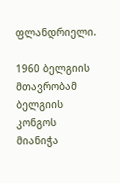ფლანდრიელი.

1960 ბელგიის მთავრობამ ბელგიის კონგოს მიანიჭა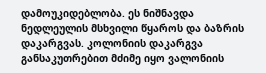დამოუკიდებლობა. ეს ნიშნავდა ნედლეულის მსხვილი წყაროს და ბაზრის დაკარგვას. კოლონიის დაკარგვა განსაკუთრებით მძიმე იყო ვალონიის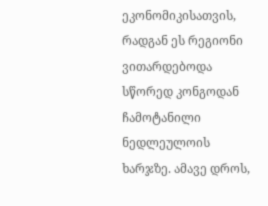ეკონომიკისათვის, რადგან ეს რეგიონი ვითარდებოდა სწორედ კონგოდან ჩამოტანილი ნედლეულოის ხარჯზე. ამავე დროს,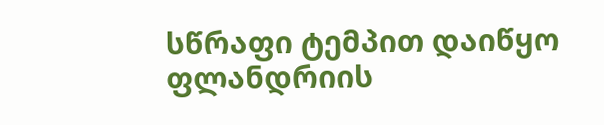სწრაფი ტემპით დაიწყო ფლანდრიის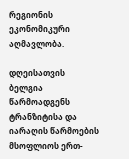რეგიონის ეკონომიკური აღმავლობა.

დღეისათვის ბელგია წარმოადგენს ტრანზიტისა და იარაღის წარმოების მსოფლიოს ერთ-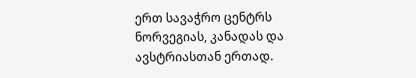ერთ სავაჭრო ცენტრს ნორვეგიას, კანადას და ავსტრიასთან ერთად.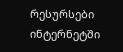რესურსები ინტერნეტში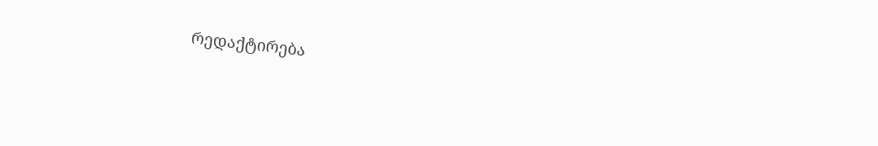რედაქტირება